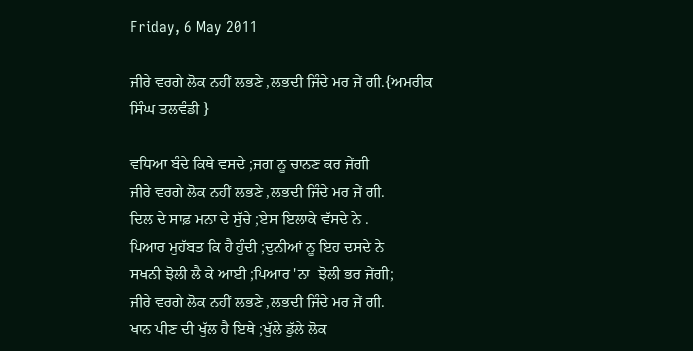Friday, 6 May 2011

ਜੀਰੇ ਵਰਗੇ ਲੋਕ ਨਹੀਂ ਲਭਣੇ ,ਲਭਦੀ ਜਿੰਦੇ ਮਰ ਜੇਂ ਗੀ.{ਅਮਰੀਕ ਸਿੰਘ ਤਲਵੰਡੀ }

ਵਧਿਆ ਬੰਦੇ ਕਿਥੇ ਵਸਦੇ ;ਜਗ ਨੂ ਚਾਨਣ ਕਰ ਜੇਂਗੀ
ਜੀਰੇ ਵਰਗੇ ਲੋਕ ਨਹੀਂ ਲਭਣੇ ,ਲਭਦੀ ਜਿੰਦੇ ਮਰ ਜੇਂ ਗੀ.
ਦਿਲ ਦੇ ਸਾਫ਼ ਮਨਾ ਦੇ ਸੁੱਚੇ ;ਏਸ ਇਲਾਕੇ ਵੱਸਦੇ ਨੇ .
ਪਿਆਰ ਮੁਹੱਬਤ ਕਿ ਹੈ ਹੁੰਦੀ ;ਦੁਨੀਆਂ ਨੂ ਇਹ ਦਸਦੇ ਨੇ
ਸਖਨੀ ਝੋਲੀ ਲੈ ਕੇ ਆਈ ;ਪਿਆਰ 'ਨਾ  ਝੋਲੀ ਭਰ ਜੇਂਗੀ;
ਜੀਰੇ ਵਰਗੇ ਲੋਕ ਨਹੀਂ ਲਭਣੇ ,ਲਭਦੀ ਜਿੰਦੇ ਮਰ ਜੇਂ ਗੀ.
ਖਾਨ ਪੀਣ ਦੀ ਖੁੱਲ ਹੈ ਇਥੇ ;ਖੁੱਲੇ ਡੁੱਲੇ ਲੋਕ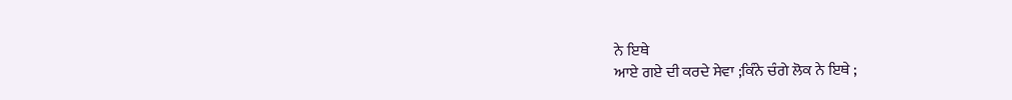ਨੇ ਇਥੇ
ਆਏ ਗਏ ਦੀ ਕਰਦੇ ਸੇਵਾ ;ਕਿੰਨੇ ਚੰਗੇ ਲੋਕ ਨੇ ਇਥੇ ;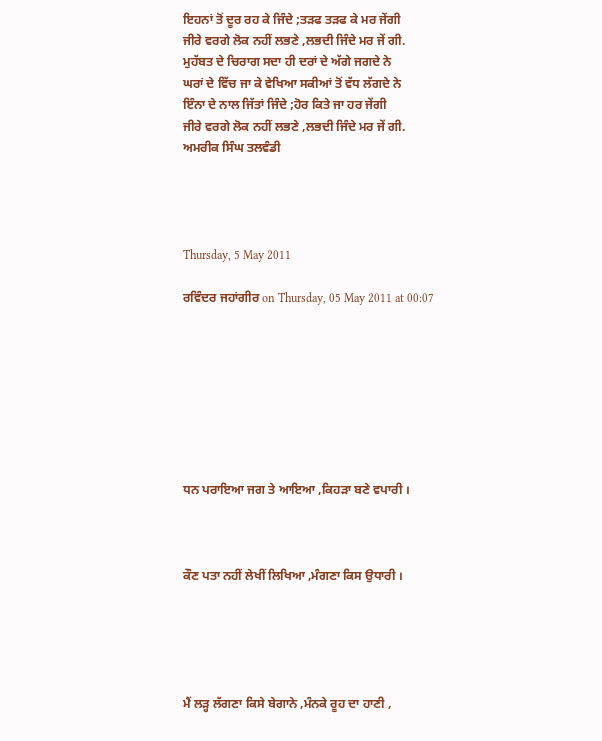ਇਹਨਾਂ ਤੋਂ ਦੂਰ ਰਹ ਕੇ ਜਿੰਦੇ ;ਤੜਫ ਤੜਫ ਕੇ ਮਰ ਜੇਂਗੀ
ਜੀਰੇ ਵਰਗੇ ਲੋਕ ਨਹੀਂ ਲਭਣੇ ,ਲਭਦੀ ਜਿੰਦੇ ਮਰ ਜੇਂ ਗੀ.
ਮੁਹੱਬਤ ਦੇ ਚਿਰਾਗ ਸਦਾ ਹੀ ਦਰਾਂ ਦੇ ਅੱਗੇ ਜਗਦੇ ਨੇ
ਘਰਾਂ ਦੇ ਵਿੱਚ ਜਾ ਕੇ ਵੇਖਿਆ ਸਕੀਆਂ ਤੋਂ ਵੱਧ ਲੱਗਦੇ ਨੇ
ਇੰਨਾ ਦੇ ਨਾਲ ਜਿੱਤਾਂ ਜਿੰਦੇ ;ਹੋਰ ਕਿਤੇ ਜਾ ਹਰ ਜੇਂਗੀ
ਜੀਰੇ ਵਰਗੇ ਲੋਕ ਨਹੀਂ ਲਭਣੇ ,ਲਭਦੀ ਜਿੰਦੇ ਮਰ ਜੇਂ ਗੀ.
ਅਮਰੀਕ ਸਿੰਘ ਤਲਵੰਡੀ




Thursday, 5 May 2011

ਰਵਿੰਦਰ ਜਹਾਂਗੀਰ on Thursday, 05 May 2011 at 00:07








ਧਨ ਪਰਾਇਆ ਜਗ ਤੇ ਆਇਆ ,ਕਿਹੜਾ ਬਣੇ ਵਪਾਰੀ ।



ਕੌਣ ਪਤਾ ਨਹੀਂ ਲੇਖੀਂ ਲਿਖਿਆ ,ਮੰਗਣਾ ਕਿਸ ਉਧਾਰੀ ।





ਮੈਂ ਲੜ੍ਹ ਲੱਗਣਾ ਕਿਸੇ ਬੇਗਾਨੇ ,ਮੰਨਕੇ ਰੂਹ ਦਾ ਹਾਣੀ ,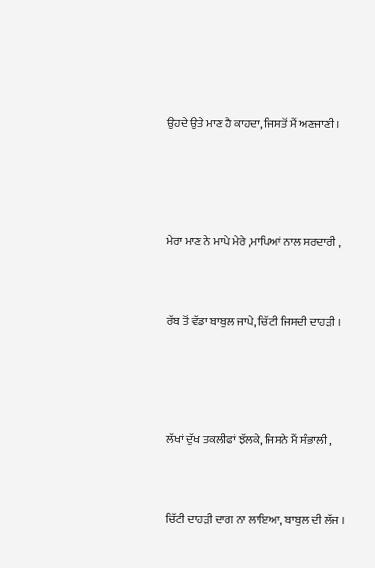ਉਹਦੇ ਉਤੇ ਮਾਣ ਹੈ ਕਾਹਦਾ, ਜਿਸਤੋਂ ਮੈਂ ਅਣਜਾਣੀ ।





ਮੇਰਾ ਮਾਣ ਨੇ ਮਾਪੇ ਮੇਰੇ ,ਮਾਪਿਆਂ ਨਾਲ ਸਰਦਾਰੀ ,



ਰੱਬ ਤੋਂ ਵੱਡਾ ਬਾਬੁਲ ਜਾਪੇ, ਚਿੱਟੀ ਜਿਸਦੀ ਦਾਹੜੀ ।





ਲੱਖਾਂ ਦੁੱਖ ਤਕਲੀਫਾਂ ਝੱਲਕੇ, ਜਿਸਨੇ ਮੈਂ ਸੰਭਾਲੀ ,



ਚਿੱਟੀ ਦਾਹੜੀ ਦਾਗ ਨਾ ਲਾਇਆ, ਬਾਬੁਲ ਦੀ ਲੱਜ ।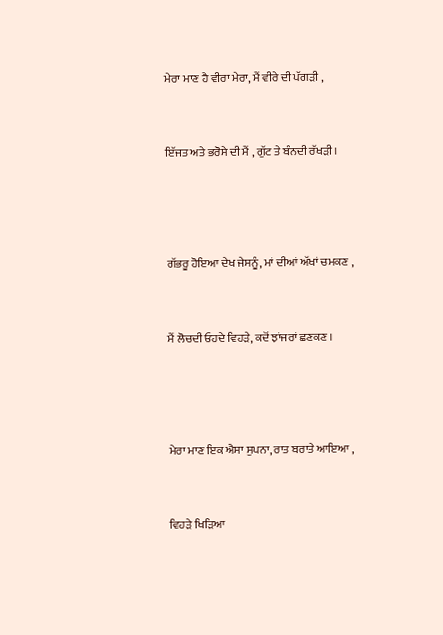ਮੇਰਾ ਮਾਣ ਹੈ ਵੀਰਾ ਮੇਰਾ, ਮੈਂ ਵੀਰੇ ਦੀ ਪੱਗੜੀ ,



ਇੱਜਤ ਅਤੇ ਭਰੋਸੇ ਦੀ ਮੈਂ , ਗੁੱਟ ਤੇ ਬੰਨਦੀ ਰੱਖੜੀ ।





ਗੱਭਰੂ ਹੋਇਆ ਦੇਖ ਜੇਸਨੂੰ, ਮਾਂ ਦੀਆਂ ਅੱਖਾਂ ਚਮਕਣ ,



ਮੈਂ ਲੋਚਦੀ ਓਹਦੇ ਵਿਹੜੇ, ਕਦੋਂ ਝਾਂਜਰਾਂ ਛਣਕਣ ।





ਮੇਰਾ ਮਾਣ ਇਕ ਐਸਾ ਸੁਪਨਾ, ਰਾਤ ਬਰਾਤੇ ਆਇਆ ,



ਵਿਹੜੇ ਖਿੜਿਆ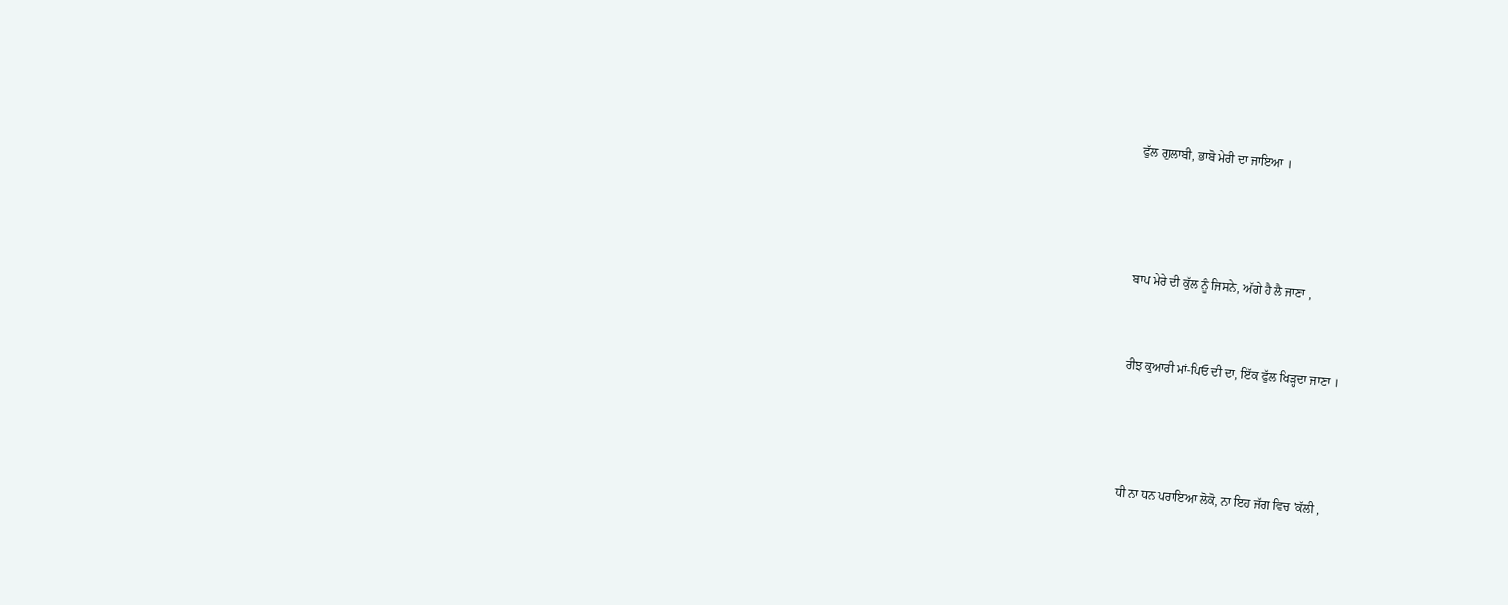ਫੁੱਲ ਗੁਲਾਬੀ, ਭਾਬੋ ਮੇਰੀ ਦਾ ਜਾਇਆ ।





ਬਾਪ ਮੇਰੇ ਦੀ ਕੁੱਲ ਨੂੰ ਜਿਸਨੇ, ਅੱਗੇ ਹੈ ਲੈ ਜਾਣਾ ,



ਰੀਝ ਕੁਆਰੀ ਮਾਂ-ਪਿਓ ਦੀ ਦਾ, ਇੱਕ ਫੁੱਲ ਖਿੜ੍ਹਦਾ ਜਾਣਾ ।





ਧੀ ਨਾ ਧਨ ਪਰਾਇਆ ਲੋਕੋ, ਨਾ ਇਹ ਜੱਗ ਵਿਚ 'ਕੱਲੀ ,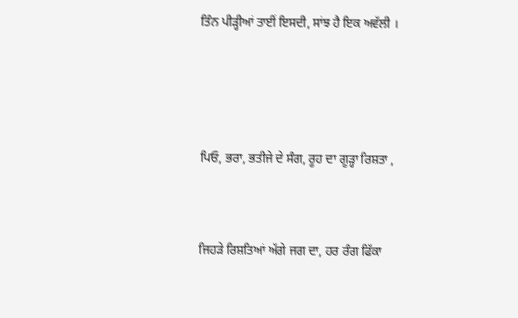ਤਿੰਨ ਪੀੜ੍ਹੀਆਂ ਤਾਈਂ ਇਸਦੀ, ਸਾਂਝ ਹੈ ਇਕ ਅਵੱਲੀ ।





ਪਿਓ, ਭਰਾ, ਭਤੀਜੇ ਦੇ ਸੰਗ, ਰੂਹ ਦਾ ਗੂੜ੍ਹਾ ਰਿਸ਼ਤਾ ,



ਜਿਹੜੇ ਰਿਸ਼ਤਿਆਂ ਅੱਗੇ ਜਗ ਦਾ, ਹਰ ਰੰਗ ਫਿੱਕਾ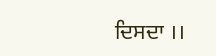ਦਿਸਦਾ ।।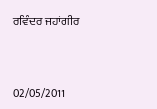ਰਵਿੰਦਰ ਜਹਾਂਗੀਰ



02/05/2011